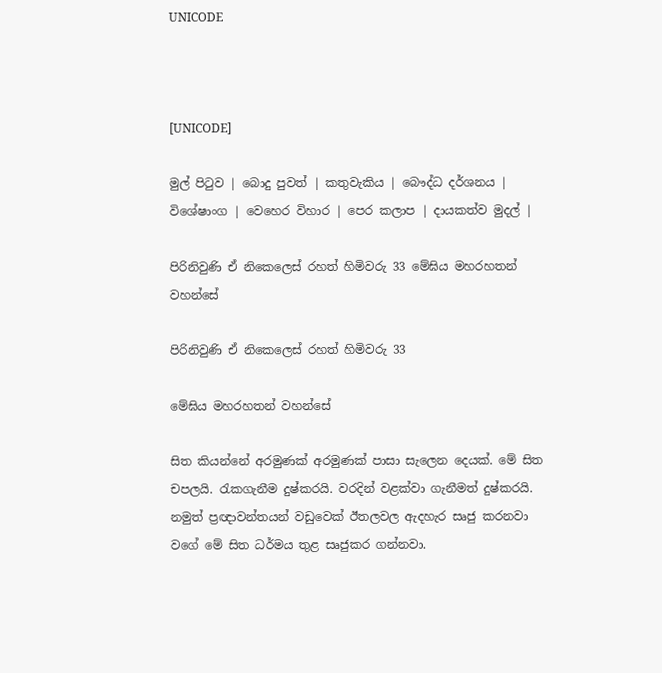UNICODE



[UNICODE]

මුල් පිටුව | බොදු පුවත් | කතුවැකිය | බෞද්ධ දර්ශනය | විශේෂාංග | වෙහෙර විහාර | පෙර කලාප | දායකත්ව මුදල් |

පිරිනිවුණි ඒ නිකෙලෙස් රහත් හිමිවරු 33 මේඝිය මහරහතන් වහන්සේ

පිරිනිවුණි ඒ නිකෙලෙස් රහත් හිමිවරු 33

මේඝිය මහරහතන් වහන්සේ

සිත කියන්නේ අරමුණක් අරමුණක් පාසා සැලෙන දෙයක්. මේ සිත චපලයි. රැකගැනීම දුෂ්කරයි. වරදින් වළක්වා ගැනීමත් දුෂ්කරයි. නමුත් ප්‍රඥාවන්තයන් වඩුවෙක් ඊතලවල ඇදහැර සෘජු කරනවා වගේ මේ සිත ධර්මය තුළ සෘජුකර ගන්නවා.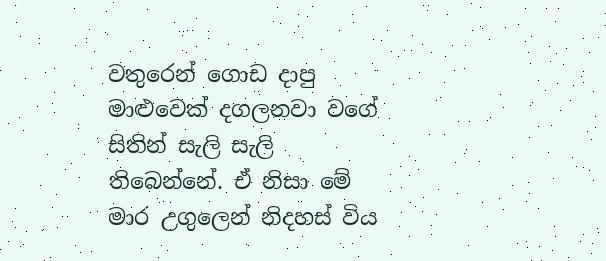වතුරෙන් ගොඩ දාපු මාළුවෙක් දගලනවා වගේ සිතින් සැලි සැලි තිබෙන්නේ. ඒ නිසා මේ මාර උගුලෙන් නිදහස් විය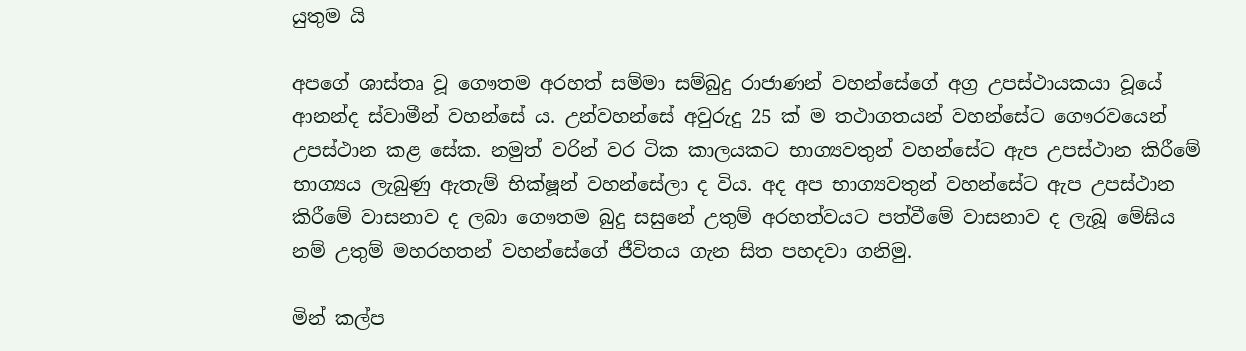යුතුම යි

අපගේ ශාස්තෘ වූ ගෞතම අරහත් සම්මා සම්බුදු රාජාණන් වහන්සේගේ අග්‍ර උපස්ථායකයා වූයේ ආනන්ද ස්වාමීන් වහන්සේ ය. උන්වහන්සේ අවුරුදු 25 ක් ම තථාගතයන් වහන්සේට ගෞරවයෙන් උපස්ථාන කළ සේක. නමුත් වරින් වර ටික කාලයකට භාග්‍යවතුන් වහන්සේට ඇප උපස්ථාන කිරීමේ භාග්‍යය ලැබුණු ඇතැම් භික්ෂූන් වහන්සේලා ද විය. අද අප භාග්‍යවතුන් වහන්සේට ඇප උපස්ථාන කිරීමේ වාසනාව ද ලබා ගෞතම බුදු සසුනේ උතුම් අරහත්වයට පත්වීමේ වාසනාව ද ලැබූ මේඝිය නම් උතුම් මහරහතන් වහන්සේගේ ජීවිතය ගැන සිත පහදවා ගනිමු.

මින් කල්ප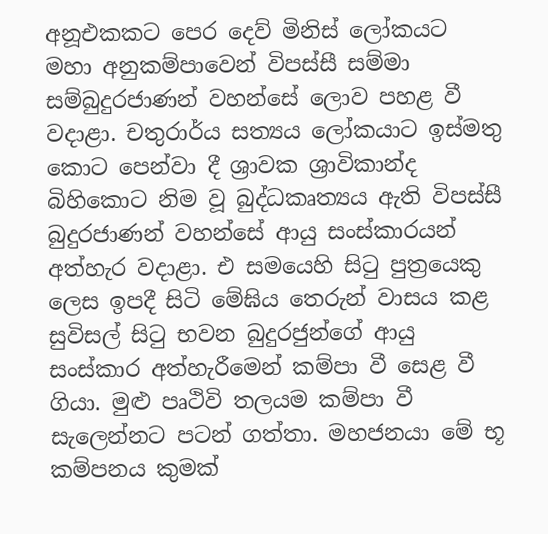අනූඑකකට පෙර දෙව් මිනිස් ලෝකයට මහා අනුකම්පාවෙන් විපස්සී සම්මා සම්බුදුරජාණන් වහන්සේ ලොව පහළ වී වදාළා. චතුරාර්ය සත්‍යය ලෝකයාට ඉස්මතු කොට පෙන්වා දී ශ්‍රාවක ශ්‍රාවිකාන්ද බිහිකොට නිම වූ බුද්ධකෘත්‍යය ඇති විපස්සී බුදුරජාණන් වහන්සේ ආයු සංස්කාරයන් අත්හැර වදාළා. එ සමයෙහි සිටු පුත්‍රයෙකු ලෙස ඉපදී සිටි මේඝිය තෙරුන් වාසය කළ සුවිසල් සිටු භවන බුදුරජුන්ගේ ආයු සංස්කාර අත්හැරීමෙන් කම්පා වී සෙළ වී ගියා. මුළු පෘථිවි තලයම කම්පා වී සැලෙන්නට පටන් ගත්තා. මහජනයා මේ භූ කම්පනය කුමක්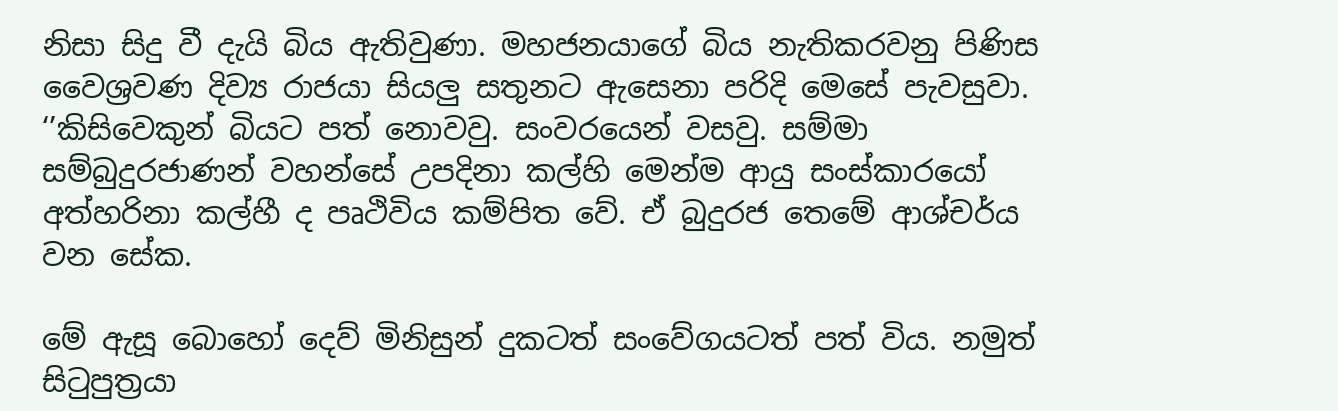නිසා සිදු වී දැයි බිය ඇතිවුණා. මහජනයාගේ බිය නැතිකරවනු පිණිස වෛශ්‍රවණ දිව්‍ය රාජයා සියලු සතුනට ඇසෙනා පරිදි මෙසේ පැවසුවා. ‘’කිසිවෙකුන් බියට පත් නොවවු. සංවරයෙන් වසවු. සම්මා සම්බුදුරජාණන් වහන්සේ උපදිනා කල්හි මෙන්ම ආයු සංස්කාරයෝ අත්හරිනා කල්හී ද පෘථිවිය කම්පිත වේ. ඒ බුදුරජ තෙමේ ආශ්චර්ය වන සේක.

මේ ඇසූ බොහෝ දෙව් මිනිසුන් දුකටත් සංවේගයටත් පත් විය. නමුත් සිටුපුත්‍රයා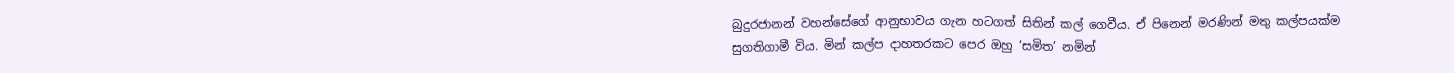බුදුරජානන් වහන්සේගේ ආනුභාවය ගැන හටගත් සිතින් කල් ගෙවීය. ඒ පිනෙන් මරණින් මතු කල්පයක්ම සුගතිගාමී විය. මින් කල්ප දාහතරකට පෙර ඔහු ‘සමිත’ නමින්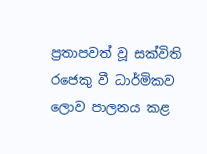ප්‍රතාපවත් වූ සක්විති රජෙකු වී ධාර්මිකව ලොව පාලනය කළ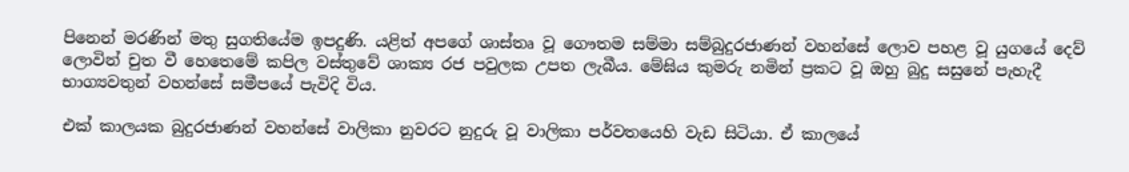පිනෙන් මරණින් මතු සුගතියේම ඉපදුණි. යළිත් අපගේ ශාස්තෘ වූ ගෞතම සම්මා සම්බුදුරජාණන් වහන්සේ ලොව පහළ වූ යුගයේ දෙව් ලොවින් චුත වී හෙතෙමේ කපිල වස්තුවේ ශාක්‍ය රජ පවුලක උපත ලැබීය. මේඝිය කුමරු නමින් ප්‍රකට වූ ඔහු බුදු සසුනේ පැහැදී භාග්‍යවතුන් වහන්සේ සමීපයේ පැවිදි විය.

එක් කාලයක බුදුරජාණන් වහන්සේ වාලිකා නුවරට නුදුරු වූ වාලිකා පර්වතයෙහි වැඩ සිටියා. ඒ කාලයේ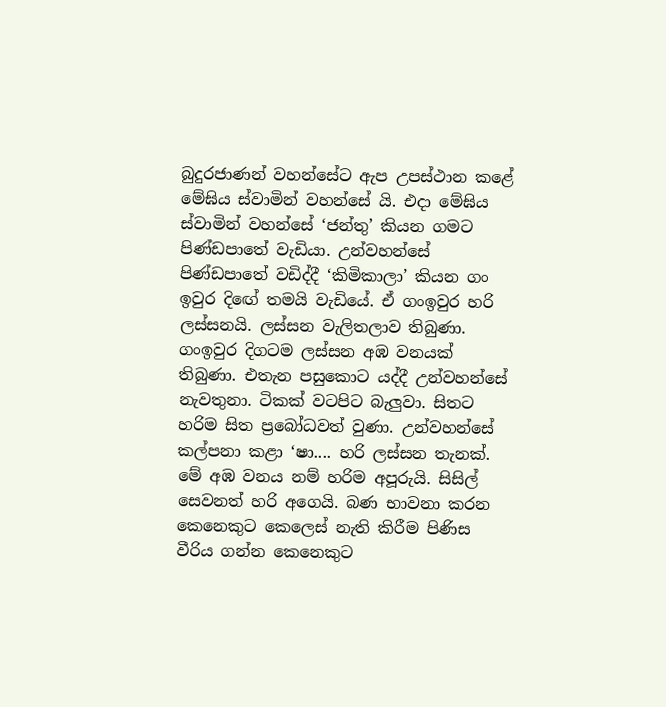බුදුරජාණන් වහන්සේට ඇප උපස්ථාන කළේ මේඝිය ස්වාමින් වහන්සේ යි. එදා මේඝිය ස්වාමින් වහන්සේ ‘ජන්තු’ කියන ගමට පිණ්ඩපාතේ වැඩියා. උන්වහන්සේ පිණ්ඩපාතේ වඩිද්දී ‘කිමිකාලා’ කියන ගං ඉවුර දිඟේ තමයි වැඩියේ. ඒ ගංඉවුර හරි ලස්සනයි. ලස්සන වැලිතලාව තිබුණා. ගංඉවුර දිගටම ලස්සන අඹ වනයක් තිබුණා. එතැන පසුකොට යද්දී උන්වහන්සේ නැවතුනා. ටිකක් වටපිට බැලුවා. සිතට හරිම සිත ප්‍රබෝධවත් වුණා. උන්වහන්සේ කල්පනා කළා ‘ෂා.... හරි ලස්සන තැනක්. මේ අඹ වනය නම් හරිම අපූරුයි. සිසිල් සෙවනත් හරි අගෙයි. බණ භාවනා කරන කෙනෙකුට කෙලෙස් නැති කිරීම පිණිස වීරිය ගන්න කෙනෙකුට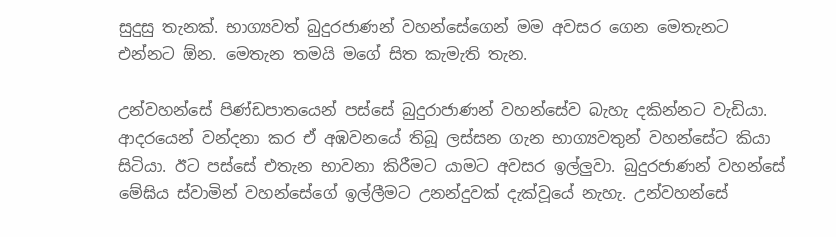සුදුසු තැනක්. භාග්‍යවත් බුදුරජාණන් වහන්සේගෙන් මම අවසර ගෙන මෙතැනට එන්නට ඕන. මෙතැන තමයි මගේ සිත කැමැති තැන.

උන්වහන්සේ පිණ්ඩපාතයෙන් පස්සේ බුදුරාජාණන් වහන්සේව බැහැ දකින්නට වැඩියා. ආදරයෙන් වන්දනා කර ඒ අඹවනයේ තිබූ ලස්සන ගැන භාග්‍යවතුන් වහන්සේට කියා සිටියා. ඊට පස්සේ එතැන භාවනා කිරීමට යාමට අවසර ඉල්ලුවා. බුදුරජාණන් වහන්සේ මේඝිය ස්වාමින් වහන්සේගේ ඉල්ලීමට උනන්දුවක් දැක්වූයේ නැහැ. උන්වහන්සේ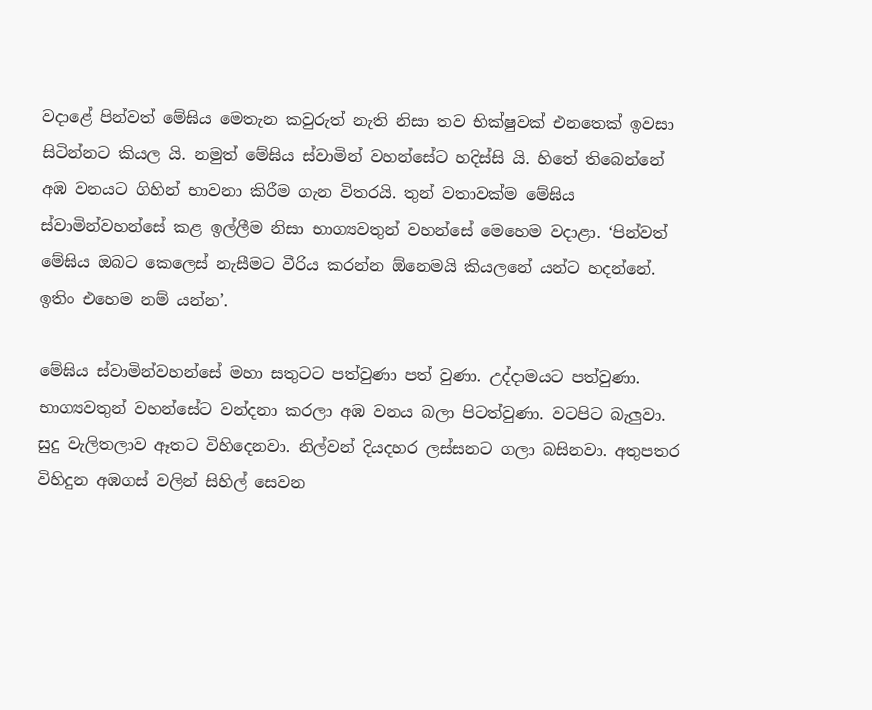වදාළේ පින්වත් මේඝිය මෙතැන කවුරුත් නැති නිසා තව භික්ෂුවක් එනතෙක් ඉවසා සිටින්නට කියල යි. නමුත් මේඝිය ස්වාමින් වහන්සේට හදිස්සි යි. හිතේ තිබෙන්නේ අඹ වනයට ගිහින් භාවනා කිරීම ගැන විතරයි. තුන් වතාවක්ම මේඝිය ස්වාමින්වහන්සේ කළ ඉල්ලීම නිසා භාග්‍යවතුන් වහන්සේ මෙහෙම වදාළා. ‘පින්වත් මේඝිය ඔබට කෙලෙස් නැසීමට වීරිය කරන්න ඕනෙමයි කියලනේ යන්ට හදන්නේ. ඉතිං එහෙම නම් යන්න’.

මේඝිය ස්වාමින්වහන්සේ මහා සතුටට පත්වුණා පත් වුණා. උද්දාමයට පත්වුණා. භාග්‍යවතුන් වහන්සේට වන්දනා කරලා අඹ වනය බලා පිටත්වුණා. වටපිට බැලුවා. සුදු වැලිතලාව ඈතට විහිදෙනවා. නිල්වන් දියදහර ලස්සනට ගලා බසිනවා. අතුපතර විහිදුන අඹගස් වලින් සිහිල් සෙවන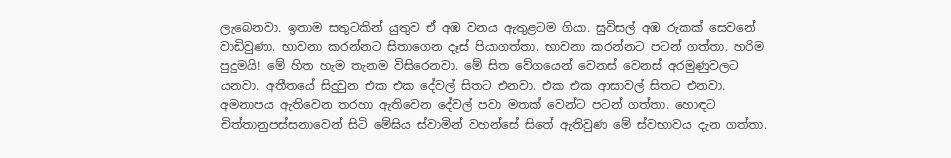ලැබෙනවා. ඉතාම සතුටකින් යුතුව ඒ අඹ වනය ඇතුළටම ගියා. සුවිසල් අඹ රුකක් සෙවනේ වාඩිවුණා. භාවනා කරන්නට සිතාගෙන දෑස් පියාගත්තා. භාවනා කරන්නට පටන් ගත්තා. හරිම පුදුමයි! මේ හිත හැම තැනම විසිරෙනවා. මේ සිත වේගයෙන් වෙනස් වෙනස් අරමුණුවලට යනවා. අතීතයේ සිදුවුන එක එක දේවල් සිතට එනවා. එක එක ආසාවල් සිතට එනවා. අමනාපය ඇතිවෙන තරහා ඇතිවෙන දේවල් පවා මතක් වෙන්ට පටන් ගත්තා. හොඳට චිත්තානුපස්සනාවෙන් සිටි මේඝිය ස්වාමින් වහන්සේ සිතේ ඇතිවුණ මේ ස්වභාවය දැන ගත්තා.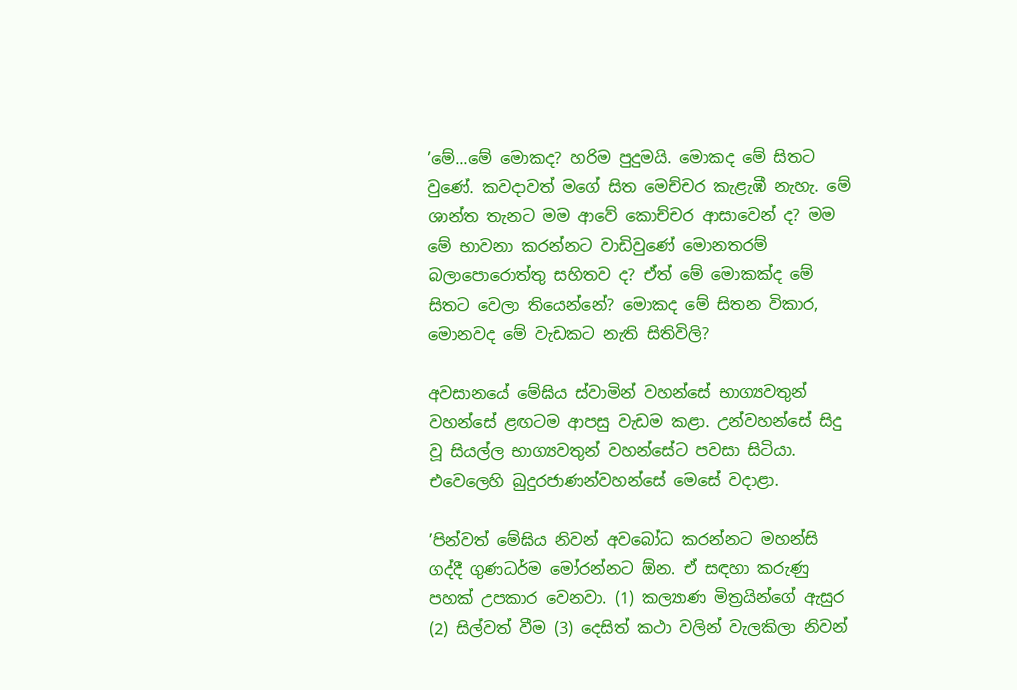’මේ...මේ මොකද? හරිම පුදුමයි. මොකද මේ සිතට වුණේ. කවදාවත් මගේ සිත මෙච්චර කැළැඹී නැහැ. මේ ශාන්ත තැනට මම ආවේ කොච්චර ආසාවෙන් ද? මම මේ භාවනා කරන්නට වාඩිවුණේ මොනතරම් බලාපොරොත්තු සහිතව ද? ඒත් මේ මොකක්ද මේ සිතට වෙලා තියෙන්නේ? මොකද මේ සිතන විකාර, මොනවද මේ වැඩකට නැති සිතිවිලි?

අවසානයේ මේඝිය ස්වාමින් වහන්සේ භාග්‍යවතුන් වහන්සේ ළඟටම ආපසු වැඩම කළා. උන්වහන්සේ සිදු වූ සියල්ල භාග්‍යවතුන් වහන්සේට පවසා සිටියා. එවෙලෙහි බුදුරජාණන්වහන්සේ මෙසේ වදාළා.

’පින්වත් මේඝිය නිවන් අවබෝධ කරන්නට මහන්සි ගද්දී ගුණධර්ම මෝරන්නට ඕන. ඒ සඳහා කරුණු පහක් උපකාර වෙනවා. (1) කල්‍යාණ මිත්‍රයින්ගේ ඇසුර (2) සිල්වත් වීම (3) දෙසිත් කථා වලින් වැලකිලා නිවන්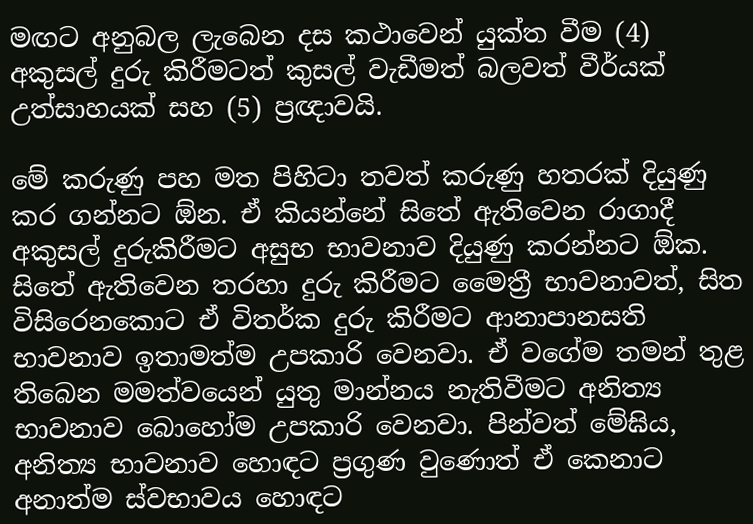මඟට අනුබල ලැබෙන දස කථාවෙන් යුක්ත වීම (4) අකුසල් දුරු කිරීමටත් කුසල් වැඩීමත් බලවත් වීර්යක් උත්සාහයක් සහ (5) ප්‍රඥාවයි.

මේ කරුණු පහ මත පිහිටා තවත් කරුණු හතරක් දියුණු කර ගන්නට ඕන. ඒ කියන්නේ සිතේ ඇතිවෙන රාගාදී අකුසල් දුරුකිරීමට අසුභ භාවනාව දියුණු කරන්නට ඕක. සිතේ ඇතිවෙන තරහා දුරු කිරීමට මෛත්‍රී භාවනාවත්, සිත විසිරෙනකොට ඒ විතර්ක දුරු කිරීමට ආනාපානසති භාවනාව ඉතාමත්ම උපකාරි වෙනවා. ඒ වගේම තමන් තුළ තිබෙන මමත්වයෙන් යුතු මාන්නය නැතිවීමට අනිත්‍ය භාවනාව බොහෝම උපකාරි වෙනවා. පින්වත් මේඝිය, අනිත්‍ය භාවනාව හොඳට ප්‍රගුණ වුණොත් ඒ කෙනාට අනාත්ම ස්වභාවය හොඳට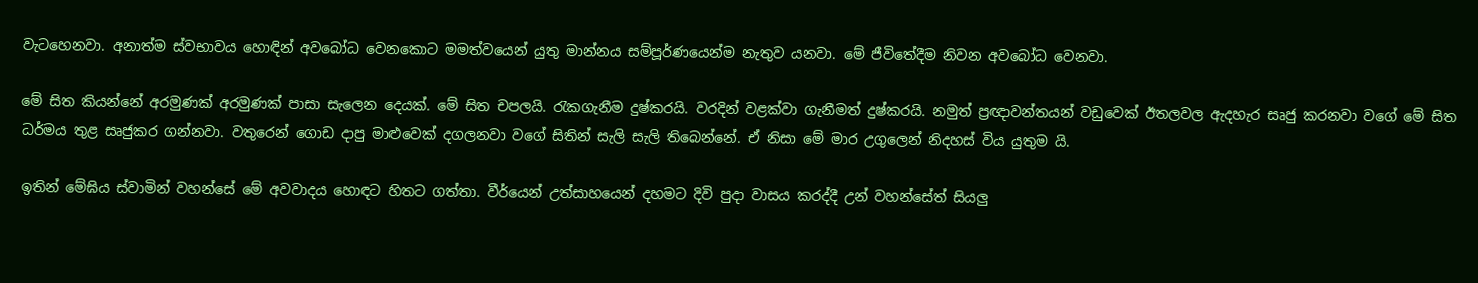වැටහෙනවා. අනාත්ම ස්වභාවය හොඳින් අවබෝධ වෙනකොට මමත්වයෙන් යුතු මාන්නය සම්පූර්ණයෙන්ම නැතුව යනවා. මේ ජීවිතේදීම නිවන අවබෝධ වෙනවා.

මේ සිත කියන්නේ අරමුණක් අරමුණක් පාසා සැලෙන දෙයක්. මේ සිත චපලයි. රැකගැනීම දුෂ්කරයි. වරදින් වළක්වා ගැනීමත් දුෂ්කරයි. නමුත් ප්‍රඥාවන්තයන් වඩුවෙක් ඊතලවල ඇදහැර සෘජු කරනවා වගේ මේ සිත ධර්මය තුළ සෘජුකර ගන්නවා. වතුරෙන් ගොඩ දාපු මාළුවෙක් දගලනවා වගේ සිතින් සැලි සැලි තිබෙන්නේ. ඒ නිසා මේ මාර උගුලෙන් නිදහස් විය යුතුම යි.

ඉතින් මේඝිය ස්වාමින් වහන්සේ මේ අවවාදය හොඳට හිතට ගත්තා. වීර්යෙන් උත්සාහයෙන් දහමට දිවි පුදා වාසය කරද්දී උන් වහන්සේත් සියලු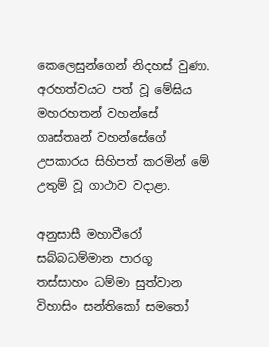කෙලෙසුන්ගෙන් නිදහස් වුණා. අරහත්වයට පත් වූ මේඝිය මහරහතන් වහන්සේ ගෘස්තෘන් වහන්සේගේ උපකාරය සිහිපත් කරමින් මේ උතුම් වූ ගාථාව වදාළා.

අනුසාසී මහාවීරෝ
සබ්බධම්මාන පාරගූ
තස්සාහං ධම්මා සුත්වාන
විහාසිං සන්තිකෝ සමතෝ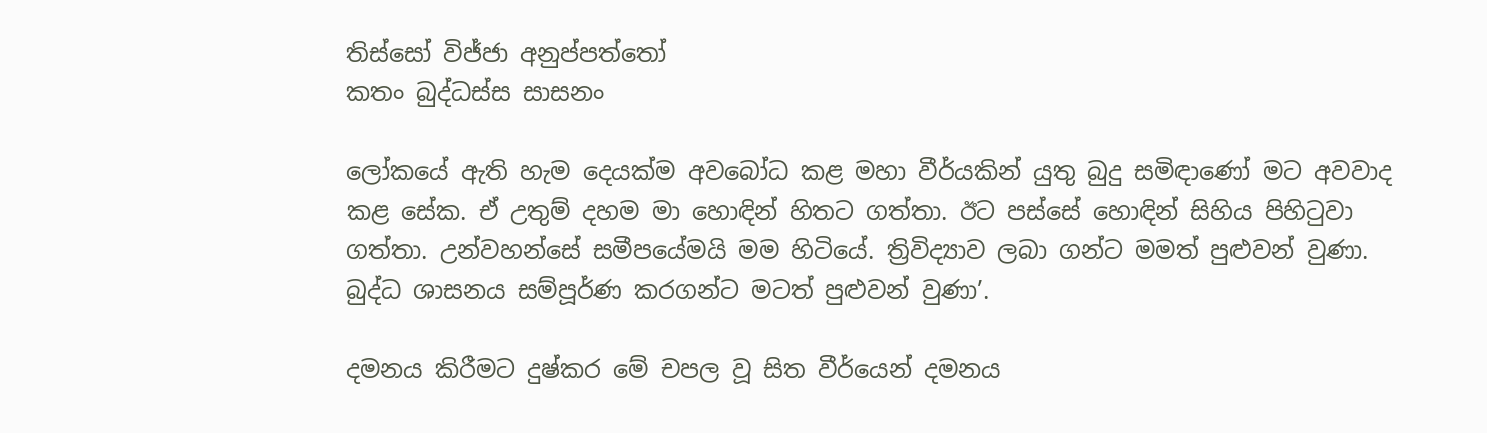තිස්සෝ විජ්ජා අනුප්පත්තෝ
කතං බුද්ධස්ස සාසනං

ලෝකයේ ඇති හැම දෙයක්ම අවබෝධ කළ මහා වීර්යකින් යුතු බුදු සමිඳාණෝ මට අවවාද කළ සේක. ඒ උතුම් දහම මා හොඳින් හිතට ගත්තා. ඊට පස්සේ හොඳින් සිහිය පිහිටුවා ගත්තා. උන්වහන්සේ සමීපයේමයි මම හිටියේ. ත්‍රිවිද්‍යාව ලබා ගන්ට මමත් පුළුවන් වුණා. බුද්ධ ශාසනය සම්පූර්ණ කරගන්ට මටත් පුළුවන් වුණා’.

දමනය කිරීමට දුෂ්කර මේ චපල වූ සිත වීර්යෙන් දමනය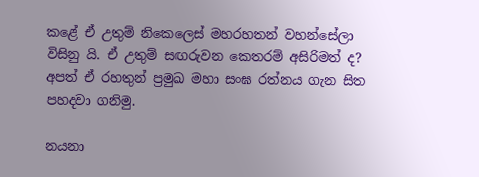කළේ ඒ උතුම් නිකෙලෙස් මහරහතන් වහන්සේලා විසිනු යි. ඒ උතුම් සඟරුවන කෙතරම් අසිරිමත් ද? අපත් ඒ රහතුන් ප්‍රමුඛ මහා සංඝ රත්නය ගැන සිත පහදවා ගනිමු.

නයනා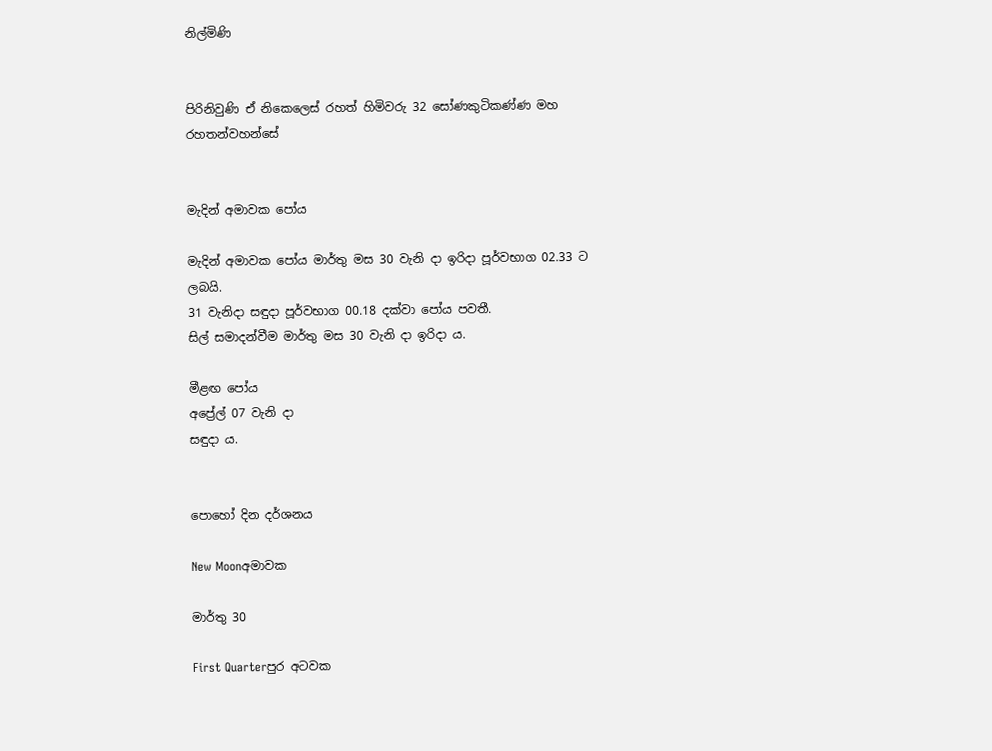නිල්මිණි


පිරිනිවුණි ඒ නිකෙලෙස් රහත් හිමිවරු 32 සෝණකුටිකණ්ණ මහ රහතන්වහන්සේ


මැදින් අමාවක පෝය

මැදින් අමාවක පෝය මාර්තු මස 30 වැනි දා ඉරිදා පූර්වභාග 02.33 ට ලබයි.
31 වැනිදා සඳුදා පූර්වභාග 00.18 දක්වා පෝය පවතී.
සිල් සමාදන්වීම මාර්තු මස 30 වැනි දා ඉරිදා ය.

මීළඟ පෝය
අප්‍රේල් 07 වැනි දා
සඳුදා ය.


පොහෝ දින දර්ශනය

New Moonඅමාවක

මාර්තු 30

First Quarterපුර අටවක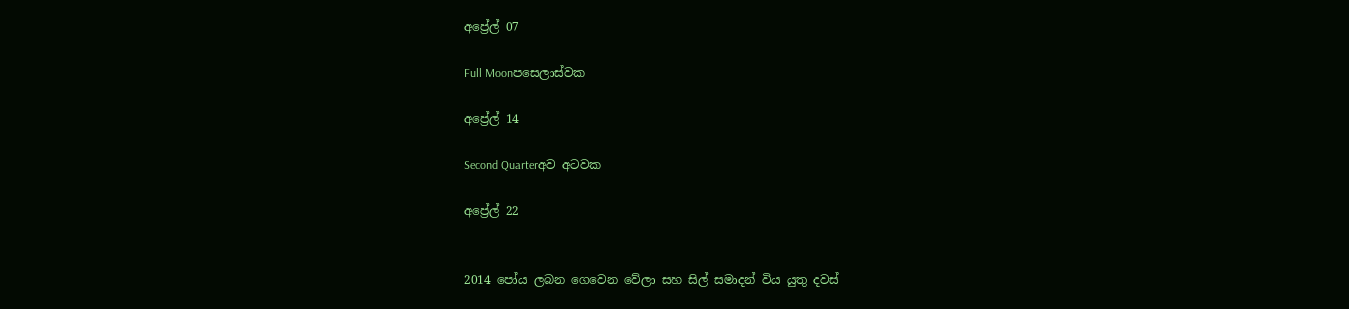අප්‍රේල් 07

Full Moonපසෙලාස්වක

අප්‍රේල් 14

Second Quarterඅව අටවක

අප්‍රේල් 22


2014 පෝය ලබන ගෙවෙන වේලා සහ සිල් සමාදන් විය යුතු දවස්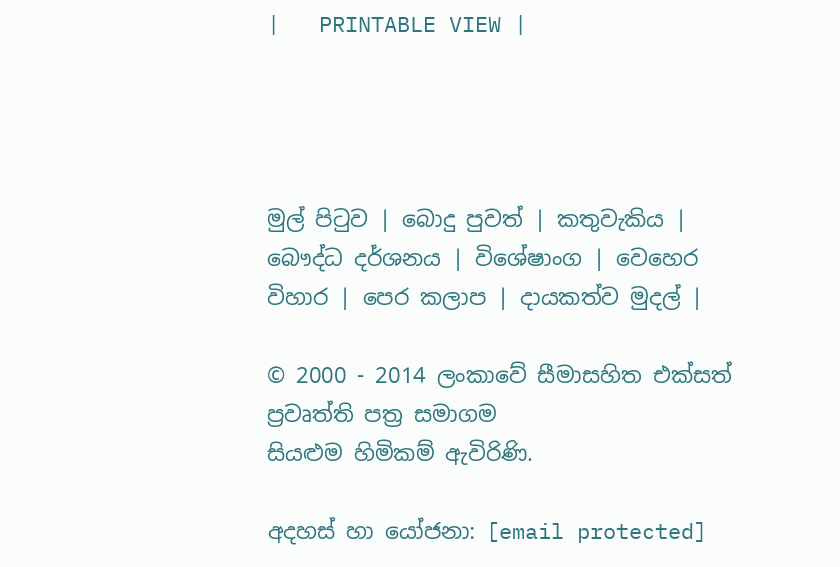|   PRINTABLE VIEW |




මුල් පිටුව | බොදු පුවත් | කතුවැකිය | බෞද්ධ දර්ශනය | විශේෂාංග | වෙහෙර විහාර | පෙර කලාප | දායකත්ව මුදල් |

© 2000 - 2014 ලංකාවේ සීමාසහිත එක්සත් ප්‍රවෘත්ති පත්‍ර සමාගම
සියළුම හිමිකම් ඇවිරිණි.

අදහස් හා යෝජනා: [email protected]